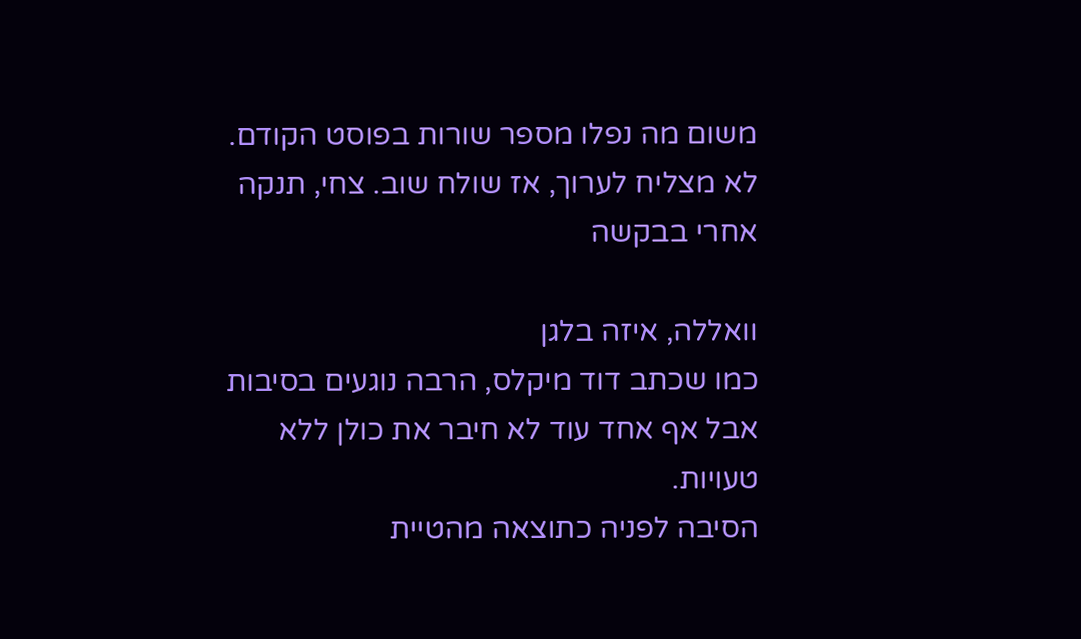משום מה נפלו מספר שורות בפוסט הקודם.
לא מצליח לערוך, אז שולח שוב. צחי, תנקה אחרי בבקשה

וואללה, איזה בלגן
כמו שכתב דוד מיקלס, הרבה נוגעים בסיבות אבל אף אחד עוד לא חיבר את כולן ללא טעויות.
הסיבה לפניה כתוצאה מהטיית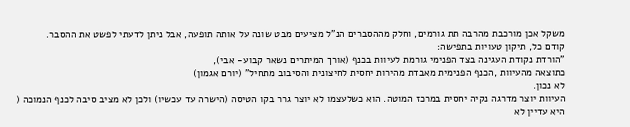משקל אכן מורכבת מהרבה תת גורמים, וחלק מההסברים הנ"ל מציעים מבט שונה על אותה תופעה, אבל ניתן לדעתי לפשט את ההסבר.
קודם כל, תיקון טעויות בתפישה:
"הורדת נקודת העגינה בצד הפנימי גורמת לעיוות בכנף (אורך המיתרים נשאר קבוע- אבי),
כתוצאה מהעיוות ,הכנף הפנימית מאבדת מהירות יחסית לחיצונית והסיבוב מתחיל" (יורם אגמון)
לא נכון.
העיוות יוצר מדרגה נקיה יחסית במרכז המוטה. הוא כשלעצמו לא יוצר גרר בקו הטיסה (הישרה עד עכשיו) ולכן לא מציב סיבה לכנף הנמוכה (
היא עדיין לא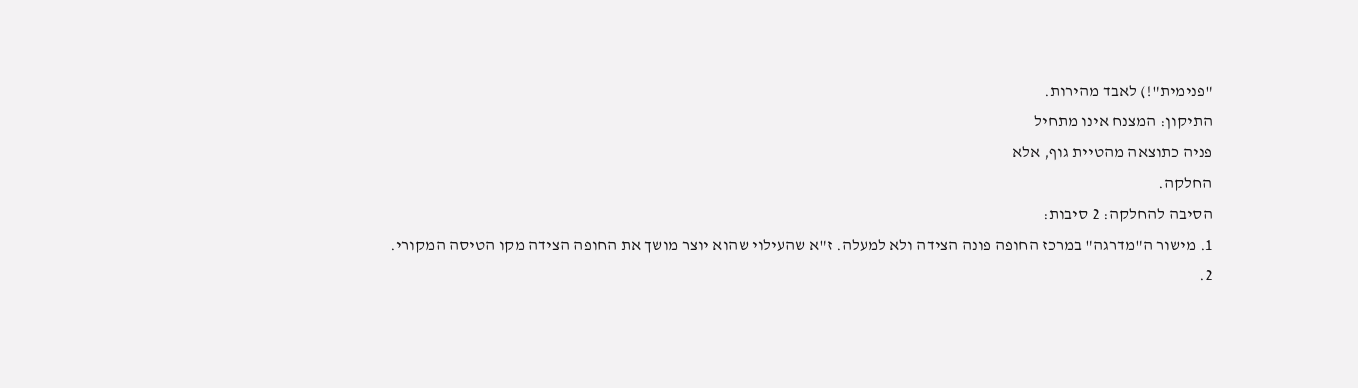"פנימית"!) לאבד מהירות.
התיקון: המצנח אינו מתחיל
פניה כתוצאה מהטיית גוף, אלא
החלקה.
הסיבה להחלקה: 2 סיבות:
1. מישור ה"מדרגה" במרכז החופה פונה הצידה ולא למעלה. ז"א שהעילוי שהוא יוצר מושך את החופה הצידה מקו הטיסה המקורי.
2.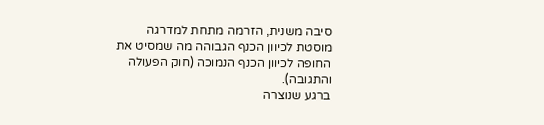סיבה משנית, הזרמה מתחת למדרגה מוסטת לכיוון הכנף הגבוהה מה שמסיט את החופה לכיוון הכנף הנמוכה (חוק הפעולה והתגובה).
ברגע שנוצרה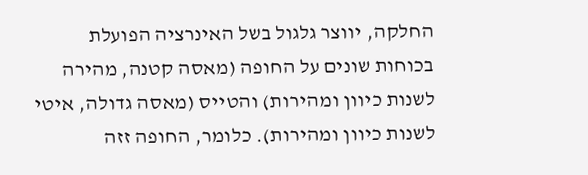החלקה, יווצר גלגול בשל האינרציה הפועלת בכוחות שונים על החופה (מאסה קטנה, מהירה לשנות כיוון ומהירות) והטייס (מאסה גדולה, איטי לשנות כיוון ומהירות). כלומר, החופה זזה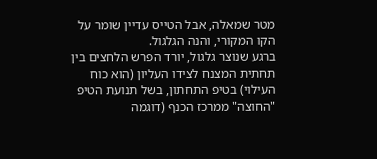מטר שמאלה, אבל הטייס עדיין שומר על הקו המקורי, והנה הגלגול.
ברגע שנוצר גלגול, יורד הפרש הלחצים בין תחתית המצנח לצידו העליון (הוא כוח העילוי) בטיפ התחתון, בשל תנועת הטיפ "החוצה" ממרכז הכנף (דוגמה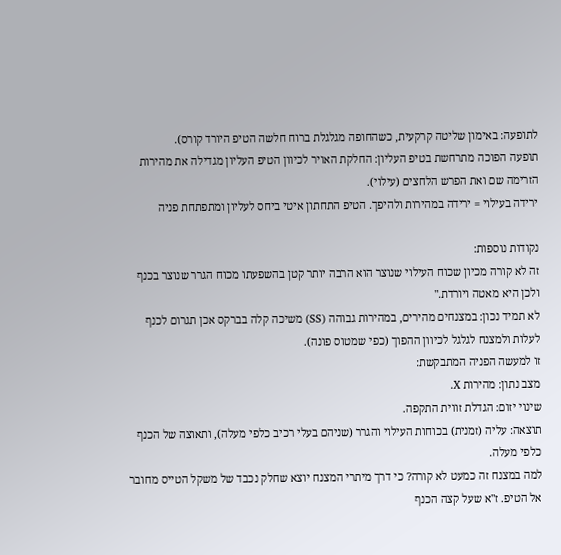לתופעה: באימון שליטה קרקעית, כשהחופה מגלגלת ברוח חלשה הטיפ היורד קורס).
תופעה הפוכה מתרחשת בטיפ העליון: החלקת האויר לכיוון הטיפ העליון מגדילה את מהירות הזרימה שם ואת הפרש הלחצים (עילוי).
ירידה בעילוי = ירידה במהירות ולהיפך. הטיפ התחתון איטי ביחס לעליון ומתפתחת פניה

נקודות נוספות:
זה לא קורה מכיון שכוח העילוי שנוצר הוא הרבה יותר קטן בהשפעתו מכוח הגרר שנוצר בכנף ולכן היא מאטה ויורדת."
לא תמיד נכון: במצנחים מהירים, במהירות גבוהה (SS) משיכה קלה בברקס אכן תגרום לכנף לעלות ולמצנח לגלגל לכיוון ההפוך (כפי שמטוס פונה).
זו למעשה הפניה המתבקשת:
מצב נתון: מהירות X.
שינוי יזום: הגדלת זווית התקפה.
תוצאה: עליה (זמנית) בכוחות העילוי והגרר (שניהם בעלי רכיב כלפי מעלה), ותאוצה של הכנף כלפי מעלה.
למה במצנח זה כמעט לא קורה? כי דרך מיתרי המצנח יוצא שחלק נכבד של משקל הטייס מחובר אל הטיפ. ז"א שעל קצה הכנף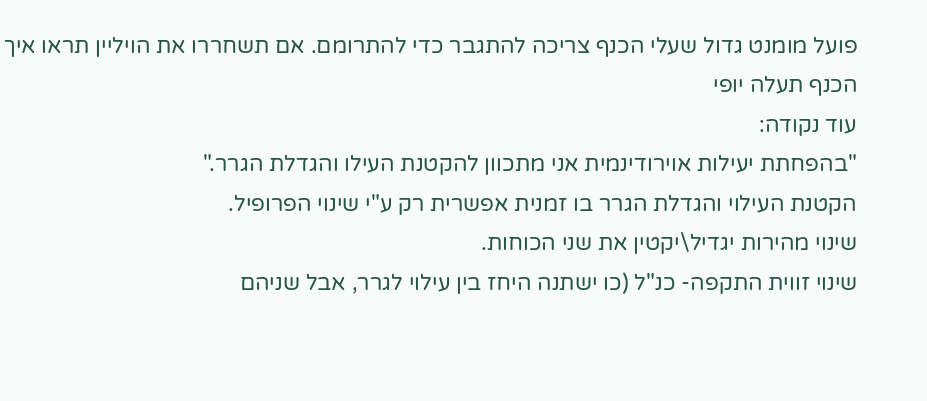פועל מומנט גדול שעלי הכנף צריכה להתגבר כדי להתרומם. אם תשחררו את הויליין תראו איך הכנף תעלה יופי
עוד נקודה:
"בהפחתת יעילות אוירודינמית אני מתכוון להקטנת העילו והגדלת הגרר."
הקטנת העילוי והגדלת הגרר בו זמנית אפשרית רק ע"י שינוי הפרופיל.
שינוי מהירות יגדיל\יקטין את שני הכוחות.
שינוי זווית התקפה- כנ"ל (כו ישתנה היחז בין עילוי לגרר, אבל שניהם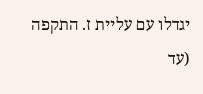יגדלו עם עליית ז. התקפה (עד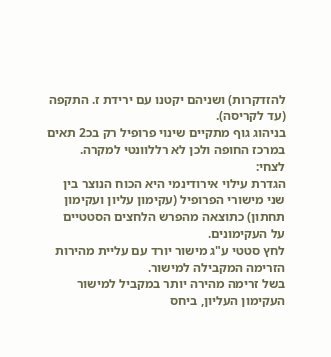להזדקרות) ושניהם יקטנו עם ירידת ז. התקפה (עד לקריסה).
בניהוג גוף מתקיים שינוי פרופיל רק בכ2 תאים במרכז החופה ולכן לא רללוונטי למקרה.
לצחי:
הגדרת עילוי אירודינמי היא הכוח הנוצר בין שני מישורי הפרופיל (עקימון עליון ועקימון תחתון) כתוצאה מהפרש הלחצים הסטטיים על העקימונים.
לחץ סטטי ע"ג מישור יורד עם עליית מהירות הזרימה המקבילה למישור.
בשל זרימה מהירה יותר במקביל למישור העקימון העליון, ביחס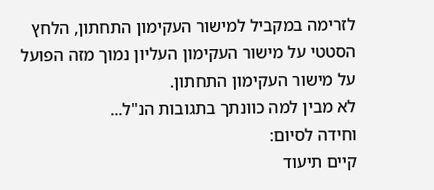לזרימה במקביל למישור העקימון התחתון, הלחץ הסטטי על מישור העקימון העליון נמוך מזה הפועל על מישור העקימון התחתון.
לא מבין למה כוונתך בתגובות הנ"ל...
וחידה לסיום:
קיים תיעוד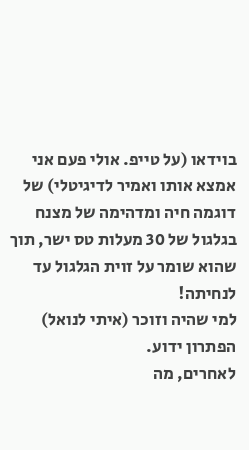בוידאו (על טייפ. אולי פעם אני אמצא אותו ואמיר לדיגיטלי) של דוגמה חיה ומדהימה של מצנח בגלגול של 30 מעלות טס ישר, תוך שהוא שומר על זוית הגלגול עד לנחיתה!
למי שהיה וזוכר (איתי לנואל) הפתרון ידוע.
לאחרים, מה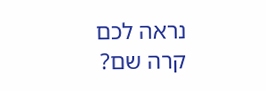נראה לכם קרה שם?